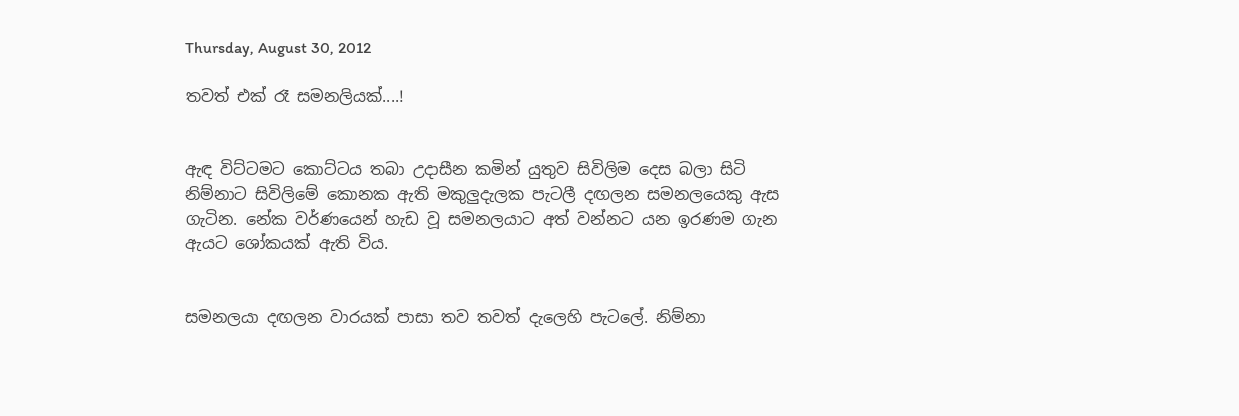Thursday, August 30, 2012

තවත් එක් රෑ සමනලියක්....!


ඇඳ විට්ටමට කොට්ටය තබා උදාසීන කමින් යුතුව සිවිලිම දෙස බලා සිටි නිම්නාට සිවිලිමේ කොනක ඇති මකුලුදැලක පැටලී දඟලන සමනලයෙකු ඇස ගැටින. නේක වර්ණයෙන් හැඩ වූ සමනලයාට අත් වන්නට යන ඉරණම ගැන ඇයට ශෝකයක් ඇති විය.


සමනලයා දඟලන වාරයක් පාසා තව තවත් දැලෙහි පැටලේ. නිම්නා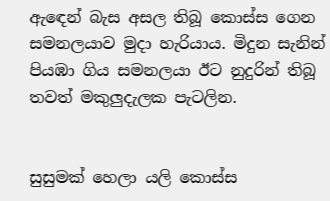ඇඳෙන් බැස අසල තිබූ කොස්ස ගෙන සමනලයාව මුදා හැරියාය. මිදුන සැනින් පියඹා ගිය සමනලයා ඊට නුදුරින් තිබූ තවත් මකුලුදැලක පැටලින.


සුසුමක් හෙලා යලි කොස්ස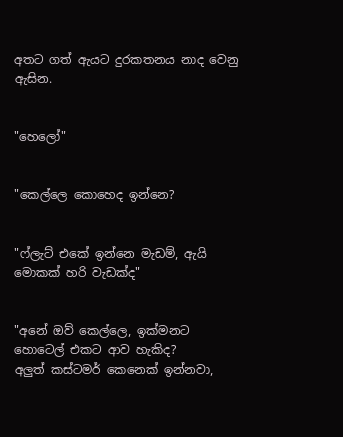අතට ගත් ඇයට දුරකතනය නාද වෙනු ඇසින.


"හෙලෝ"


"කෙල්ලෙ කොහෙද ඉන්නෙ?


"ෆ්ලැට් එකේ ඉන්නෙ මැඩම්, ඇයි මොකක් හරි වැඩක්ද"


"අනේ ඔව් කෙල්ලෙ, ඉක්මනට හොටෙල් එකට ආව හැකිද?
අලුත් කස්ටමර් කෙනෙක් ඉන්නවා,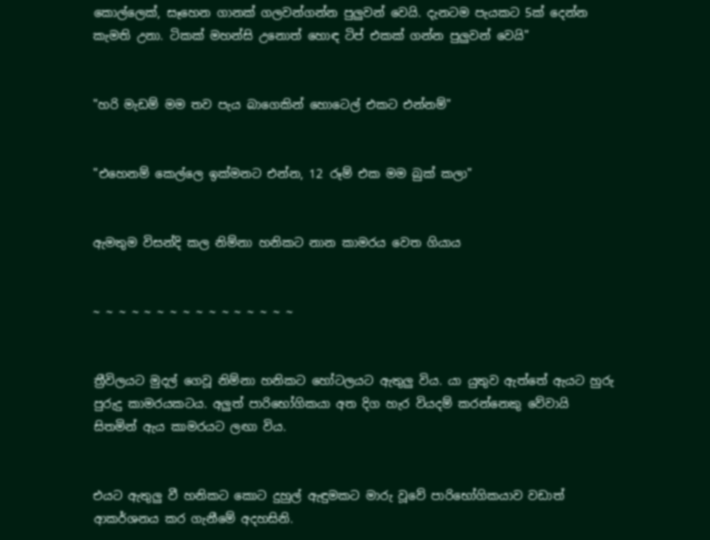කොල්ලෙක්, සෑහෙන ගානක් ගලවන්ගන්න පුලුවන් වෙයි. දැනටම පැයකට 5ක් දෙන්න කැමති උනා. ටිකක් මහන්සි උනොත් හොඳ ටිප් එකක් ගන්න පුලුවන් වෙයි"


"හරි මැඩම් මම තව පැය බාගෙකින් හොටෙල් එකට එන්නම්"


"එහෙනම් කෙල්ලෙ ඉක්මනට එන්න, 12 රූම් එක මම බුක් කලා"


ඇමතුම විසන්දි කල නිම්නා හනිකට නාන කාමරය වෙත ගියාය


~ ~ ~ ~ ~ ~ ~ ~ ~ ~ ~ ~ ~ ~ ~ ~


ත්‍රීවිලයට මුදල් ගෙවූ නිම්නා හනිකට හෝටලයට ඇතුලු විය. යා යුතුව ඇත්තේ ඇයට හුරු පුරුදු කාමරයකටය. අලුත් පාරිභෝගිකයා අත දිග හැර වියදම් කරන්නෙකු වේවායි සිතමින් ඇය කාමරයට ලඟා විය.


එයට ඇතුලු වී හනිකට කොට දුහුල් ඇඳුමකට මාරු වූවේ පාරිභෝගිකයාව වඩාත් ආකර්ශනය කර ගැනීමේ අදහසිනි.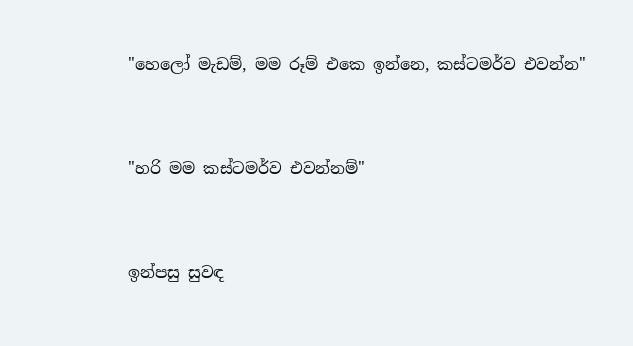"හෙලෝ මැඩම්, මම රූම් එකෙ ඉන්නෙ, කස්ටමර්ව එවන්න"


"හරි මම කස්ටමර්ව එවන්නම්"


ඉන්පසු සුවඳ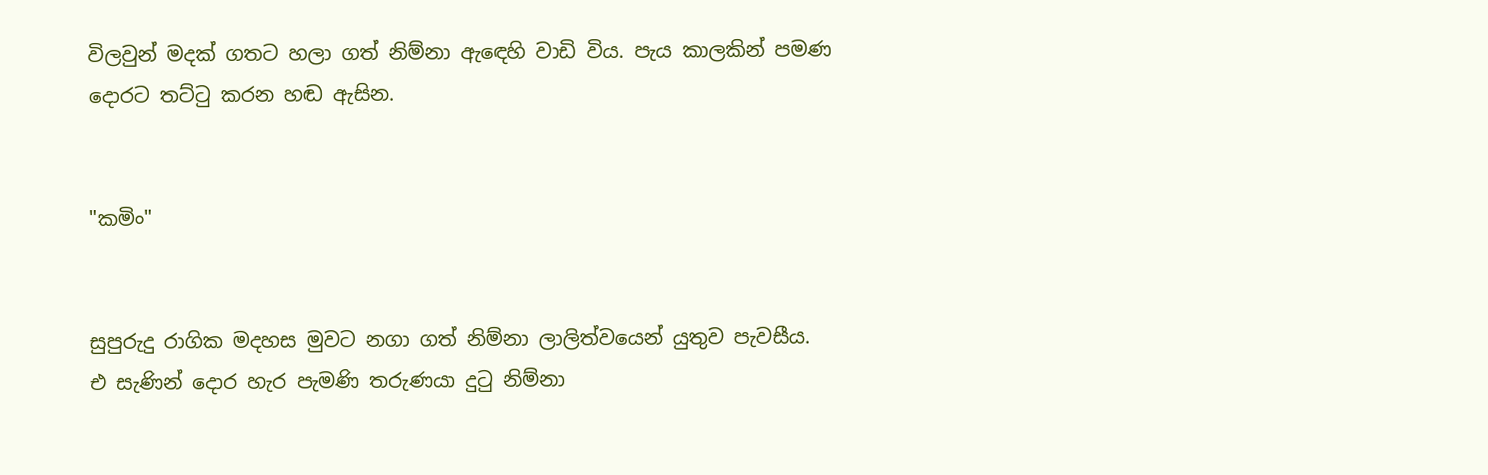විලවුන් මදක් ගතට හලා ගත් නිම්නා ඇඳෙහි වාඩි විය. පැය කාලකින් පමණ දොරට තට්ටු කරන හඬ ඇසින.


"කමිං"


සුපුරුදු රාගික මදහස මුවට නගා ගත් නිම්නා ලාලිත්වයෙන් යුතුව පැවසීය.
එ සැණින් දොර හැර පැමණි තරුණයා දුටු නිම්නා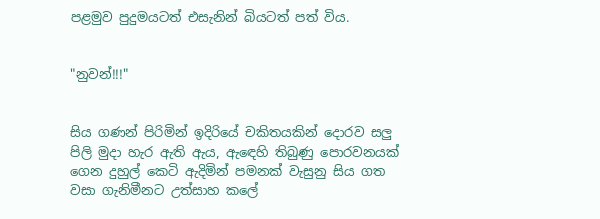පළමුව පුදුමයටත් එසැනින් බියටත් පත් විය.


"නුවන්!!!"


සිය ගණන් පිරිමින් ඉදිරියේ චකිතයකින් දොරව සලු පිලි මුදා හැර ඇති ඇය, ඇඳෙහි තිබුණු පොරවනයක් ගෙන දුහුල් කෙටි ඇදිමින් පමනක් වැසුනු සිය ගත වසා ගැනිමීනට උත්සාහ කලේ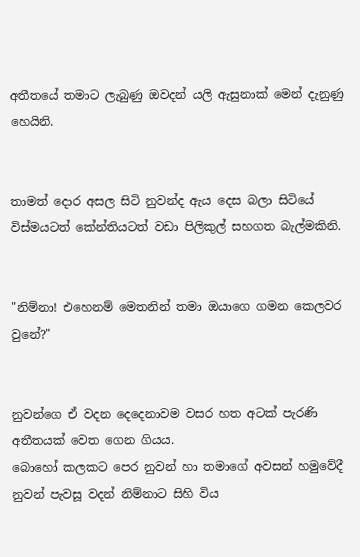අතීතයේ තමාට ලැබුණු ඔවදන් යලි ඇසුනාක් මෙන් දැනුණු හෙයිනි.


තාමත් දොර අසල සිටි නුවන්ද ඇය දෙස බලා සිටියේ විස්මයටත් කේන්තියටත් වඩා පිලිකුල් සහගත බැල්මකිනි.


"නිම්නා! එහෙනම් මෙතනින් තමා ඔයාගෙ ගමන කෙලවර වුනේ?"


නුවන්ගෙ ඒ වදන දෙදෙනාවම වසර හත අටක් පැරණි අතීතයක් වෙත ගෙන ගියය.
බොහෝ කලකට පෙර නුවන් හා තමාගේ අවසන් හමුවේදී නුවන් පැවසූ වදන් නිම්නාට සිහි විය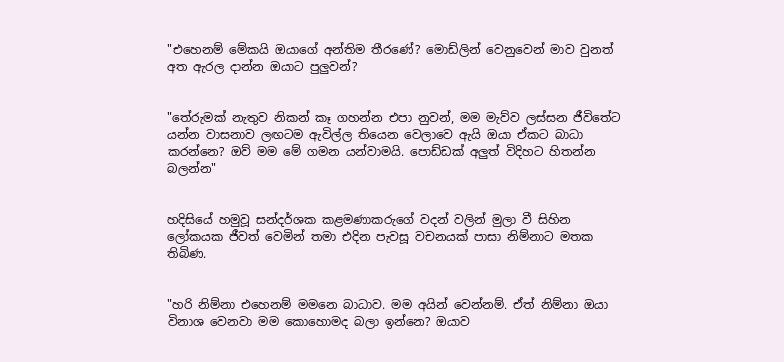"එහෙනම් මේකයි ඔයාගේ අන්තිම තීරණේ? මොඩ්ලින් වෙනුවෙන් මාව වුනත් අත ඇරල දාන්න ඔයාට පුලුවන්?


"තේරුමක් නැතුව නිකන් කෑ ගහන්න එපා නුවන්, මම මැව්ව ලස්සන ජීවිතේට යන්න වාසනාව ලඟටම ඇවිල්ල තියෙන වෙලාවෙ ඇයි ඔයා ඒකට බාධා කරන්නෙ? ඔව් මම මේ ගමන යන්වාමයි. පොඩ්ඩක් අලුත් විදිහට හිතන්න බලන්න"


හදිසියේ හමුවූ සන්දර්ශක කළමණාකරුගේ වදන් වලින් මුලා වී සිහින ලෝකයක ජීවත් වෙමින් තමා එදින පැවසූ වචනයක් පාසා නිම්නාට මතක තිබිණ.


"හරි නිම්නා එහෙනම් මමනෙ බාධාව. මම අයින් වෙන්නම්. ඒත් නිම්නා ඔයා විනාශ වෙනවා මම කොහොමද බලා ඉන්නෙ? ඔයාව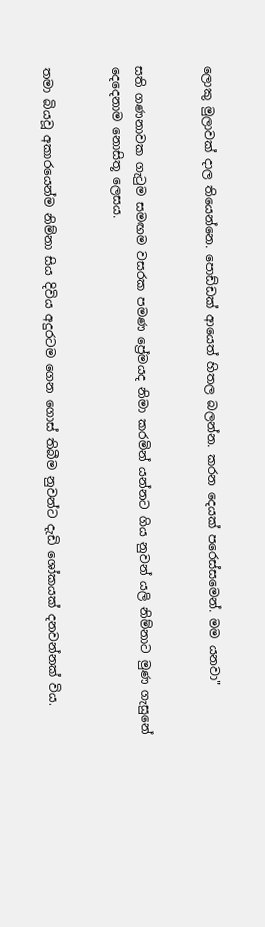ලොකු මුලාවක් දාල තියෙන්නෙ. පොඩ්ඩක් ආයෙත් හිතල බලන්න. කරන දෙයක් පරෙස්සමෙන්. මම යනවා"


සති ගණනාවක ගැටුම සමඟම වසරක පමණ ප්‍රේමයද නිමා කරමින් යන්නට ගිය නුවන් යලි නිම්නාට මුණ ගැසුනේ දෙදෙනාම නොසිතූ ලෙසය.


තමා බියවූ අකාරයෙන්ම නිම්නා සිය දිවිය අදුරටම ගෙන ගොස් තිබීම නුවන්ට දැඩි ශෝකයක් දනවන්නක් විය.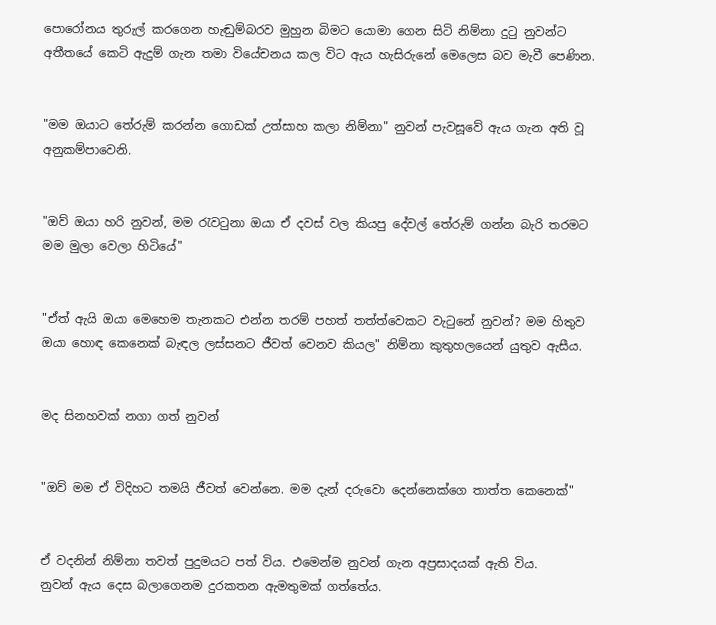පොරෝනය තුරුල් කරගෙන හැඬුම්බරව මුහුන බිමට යොමා ගෙන සිටි නිම්නා දුටු නුවන්ට අතීතයේ කෙටි ඇදුම් ගැන තමා වියේචනය කල විට ඇය හැසිරුනේ මෙලෙස බව මැවී පෙණින.


"මම ඔයාට තේරුම් කරන්න ගොඩක් උත්සාහ කලා නිම්නා" නුවන් පැවසූවේ ඇය ගැන අති වූ අනුකම්පාවෙනි.


"ඔව් ඔයා හරි නුවන්, මම රැවටුනා ඔයා ඒ දවස් වල කියපු දේවල් තේරුම් ගන්න බැරි තරමට මම මුලා වෙලා හිටියේ"


"ඒත් ඇයි ඔයා මෙහෙම තැනකට එන්න තරම් පහත් තත්ත්වෙකට වැටුනේ නුවන්? මම හිතුව ඔයා හොඳ කෙනෙක් බැඳල ලස්සනට ජීවත් වෙනව කියල" නිම්නා කුතුහලයෙන් යුතුව ඇසීය.


මද සිනහවක් නගා ගත් නුවන්


"ඔව් මම ඒ විදිහට තමයි ජීවත් වෙන්නෙ. මම දැන් දරුවො දෙන්නෙක්ගෙ තාත්ත කෙනෙක්"


ඒ වදනින් නිම්නා තවත් පුදුමයට පත් විය. එමෙන්ම නුවන් ගැන අප්‍රසාදයක් ඇති විය.
නුවන් ඇය දෙස බලාගෙනම දුරකතන ඇමතුමක් ගත්තේය.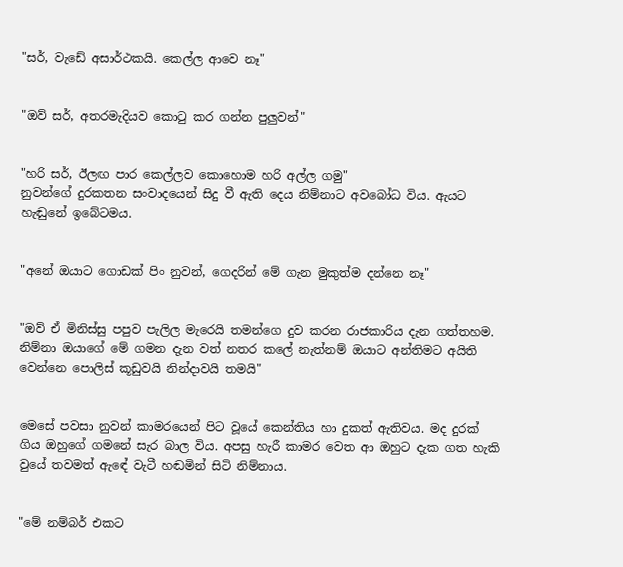"සර්, වැඩේ අසාර්ථකයි. කෙල්ල ආවෙ නෑ"


"ඔව් සර්, අතරමැදියව කොටු කර ගන්න පුලුවන්"


"හරි සර්, ඊලඟ පාර කෙල්ලව කොහොම හරි අල්ල ගමු"
නුවන්ගේ දුරකතන සංවාදයෙන් සිදු වී ඇති දෙය නිම්නාට අවබෝධ විය. ඇයට හැඬුනේ ඉබේටමය.


"අනේ ඔයාට ගොඩක් පිං නුවන්, ගෙදරින් මේ ගැන මුකුත්ම දන්නෙ නෑ"


"ඔව් ඒ මිනිස්සු පපුව පැලිල මැරෙයි තමන්ගෙ දුව කරන රාජකාරිය දැන ගත්තහම. නිම්නා ඔයාගේ මේ ගමන දැන වත් නතර කලේ නැත්නම් ඔයාට අන්තිමට අයිති වෙන්නෙ පොලිස් කූඩුවයි නින්දාවයි තමයි"


මෙසේ පවසා නුවන් කාමරයෙන් පිට වූයේ කෙන්තිය හා දුකත් ඇතිවය. මද දුරක් ගිය ඔහුගේ ගමනේ සැර බාල විය. අපසු හැරී කාමර වෙත ආ ඔහුට දැක ගත හැකි වුයේ තවමත් ඇඳේ වැටී හඬමින් සිටි නිම්නාය.


"මේ නම්බර් එකට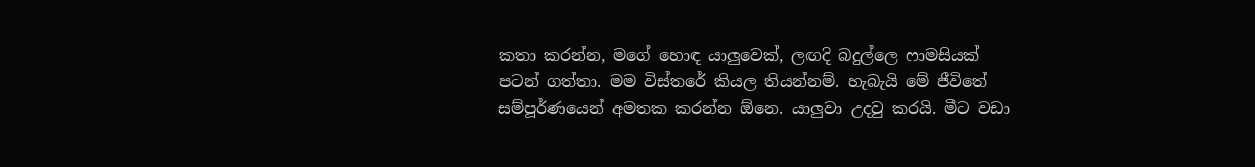කතා කරන්න, මගේ හොඳ යාලුවෙක්, ලඟදි බදුල්ලෙ ෆාමසියක් පටන් ගත්තා. මම විස්තරේ කියල තියන්නම්. හැබැයි මේ ජීවිතේ සම්පූර්ණයෙන් අමතක කරන්න ඕනෙ. යාලුවා උදවු කරයි. මීට වඩා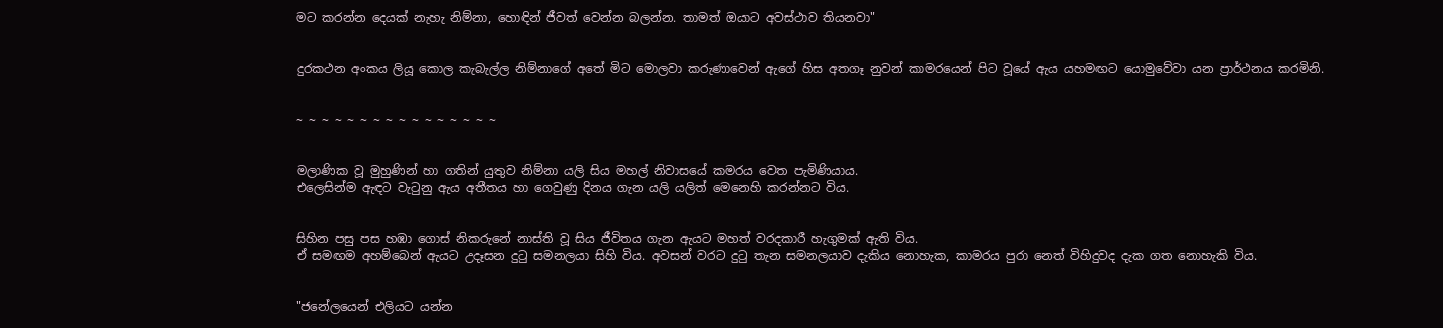මට කරන්න දෙයක් නැහැ නිම්නා, හොඳින් ජීවත් වෙන්න බලන්න. තාමත් ඔයාට අවස්ථාව තියනවා"


දුරකථන අංකය ලියූ කොල කැබැල්ල නිම්නාගේ අතේ මිට මොලවා කරුණාවෙන් ඇගේ හිස අතගෑ නුවන් කාමරයෙන් පිට වූයේ ඇය යහමඟට යොමුවේවා යන ප්‍රාර්ථනය කරමිනි.


~ ~ ~ ~ ~ ~ ~ ~ ~ ~ ~ ~ ~ ~ ~ ~


මලාණික වූ මුහුණින් හා ගතින් යුතුව නිම්නා යලි සිය මහල් නිවාසයේ කමරය වෙත පැමිණියාය.
එලෙසින්ම ඇඳට වැටුනු ඇය අතීතය හා ගෙවුණු දිනය ගැන යලි යලිත් මෙනෙහි කරන්නට විය.


සිහින පසු පස හඹා ගොස් නිකරුනේ නාස්ති වූ සිය ජීවිතය ගැන ඇයට මහත් වරදකාරී හැගුමක් ඇති විය.
ඒ සමඟම අහම්බෙන් ඇයට උදෑසන දුටු සමනලයා සිහි විය. අවසන් වරට දුටු තැන සමනලයාව දැකිය නොහැක, කාමරය පුරා නෙත් විහිදුවද දැක ගත නොහැකි විය.


"ජනේලයෙන් එලියට යන්න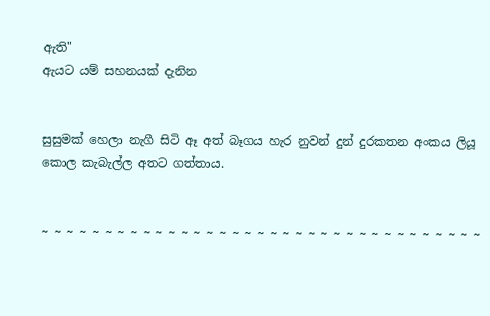ඇති"
ඇයට යම් සහනයක් දැනින


සුසුමක් හෙලා නැගී සිටි ඈ අත් බෑගය හැර නුවන් දුන් දුරකතන අංකය ලියූ කොල කැබැල්ල අතට ගත්තාය.


~ ~ ~ ~ ~ ~ ~ ~ ~ ~ ~ ~ ~ ~ ~ ~ ~ ~ ~ ~ ~ ~ ~ ~ ~ ~ ~ ~ ~ ~ ~ ~ ~ ~ ~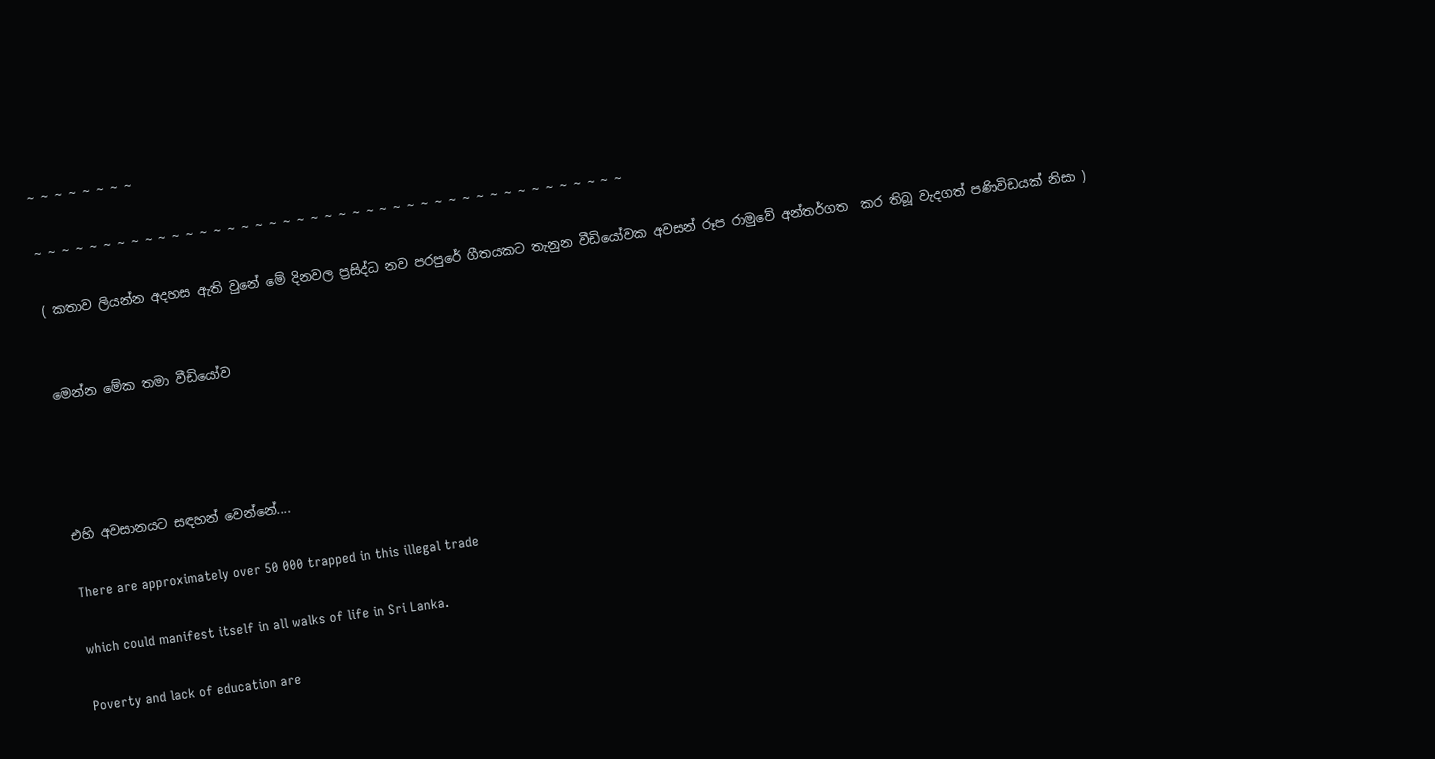~ ~ ~ ~ ~ ~ ~ ~

~ ~ ~ ~ ~ ~ ~ ~ ~ ~ ~ ~ ~ ~ ~ ~ ~ ~ ~ ~ ~ ~ ~ ~ ~ ~ ~ ~ ~ ~ ~ ~ ~ ~ ~ ~ ~ ~ ~ ~ ~ ~ ~

( කතාව ලියන්න අදහස ඇති වුනේ මේ දිනවල ප්‍රසිද්ධ නව පරපුරේ ගීතයකට තැනුන වීඩියෝවක අවසන් රූප රාමුවේ අන්තර්ගත  කර තිබූ වැදගත් පණිවිඩයක් නිසා )


මෙන්න මේක තමා වීඩියෝව




එහි අවසානයට සඳහන් වෙන්නේ....

There are approximately over 50 000 trapped in this illegal trade

which could manifest itself in all walks of life in Sri Lanka.

Poverty and lack of education are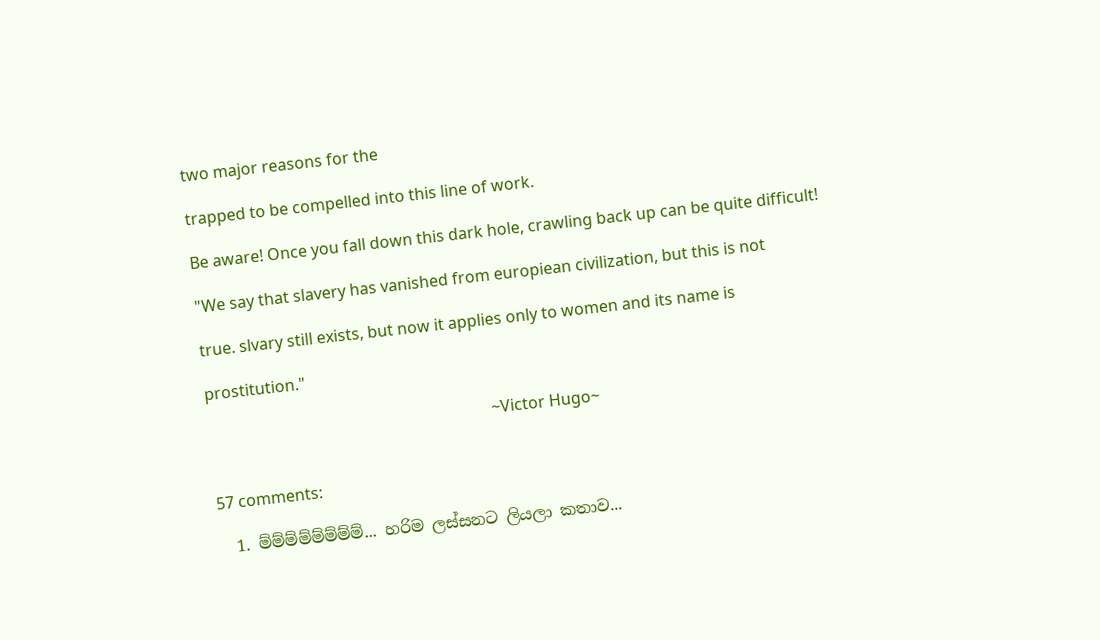two major reasons for the

trapped to be compelled into this line of work.

Be aware! Once you fall down this dark hole, crawling back up can be quite difficult!

"We say that slavery has vanished from europiean civilization, but this is not

true. slvary still exists, but now it applies only to women and its name is

prostitution."

                                                                       ~Victor Hugo~


57 comments:

  1. ම්ම්ම්ම්ම්ම්ම්ම්... හරිම ලස්සනට ලියලා කතාව...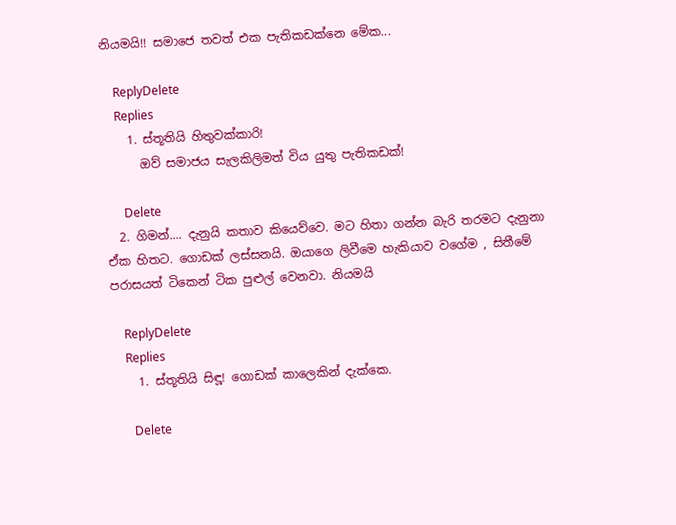නියමයි!! සමාජෙ තවත් එක පැතිකඩක්නෙ මේක...

    ReplyDelete
    Replies
    1. ස්තූතියි හිතුවක්කාරි!
      ඔව් සමාජය සැලකිලිමත් විය යුතු පැතිකඩක්!

      Delete
  2. ගිමන්.... දැනුයි කතාව කියෙව්වෙ. මට හිතා ගන්න බැරි තරමට දැනුනා ඒක හිතට. ගොඩක් ලස්සනයි. ඔයාගෙ ලිවීමෙ හැකියාව වගේම , සිතීමේ පරාසයත් ටිකෙන් ටික පුළුල් වෙනවා. නියමයි

    ReplyDelete
    Replies
    1. ස්තූතියි සිඳූ! ගොඩක් කාලෙකින් දැක්කෙ.

      Delete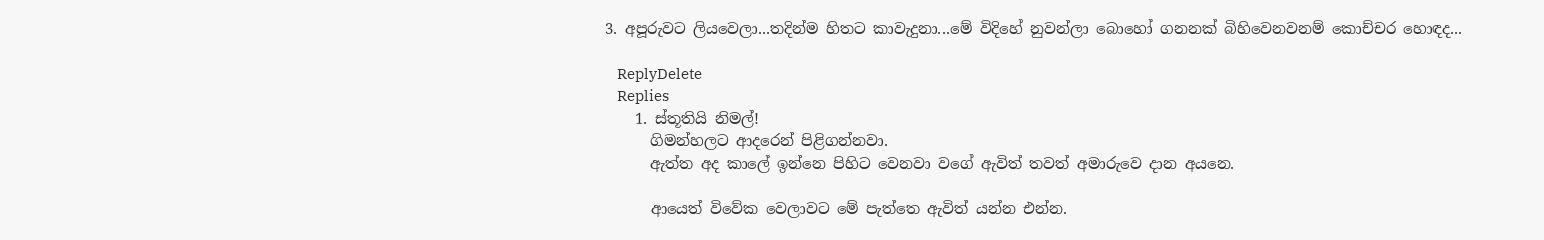3. අපූරුවට ලියවෙලා...තදින්ම හිතට කාවැදුනා...මේ විදිහේ නුවන්ලා බොහෝ ගනනක් බිහිවෙනවනම් කොච්චර හොඳද...

    ReplyDelete
    Replies
    1. ස්තූතියි නිමල්!
      ගිමන්හලට ආදරෙන් පිළිගන්නවා.
      ඇත්ත අද කාලේ ඉන්නෙ පිහිට වෙනවා වගේ ඇවිත් තවත් අමාරුවෙ දාන අයනෙ.

      ආයෙත් විවේක වෙලාවට මේ පැත්තෙ ඇවිත් යන්න එන්න.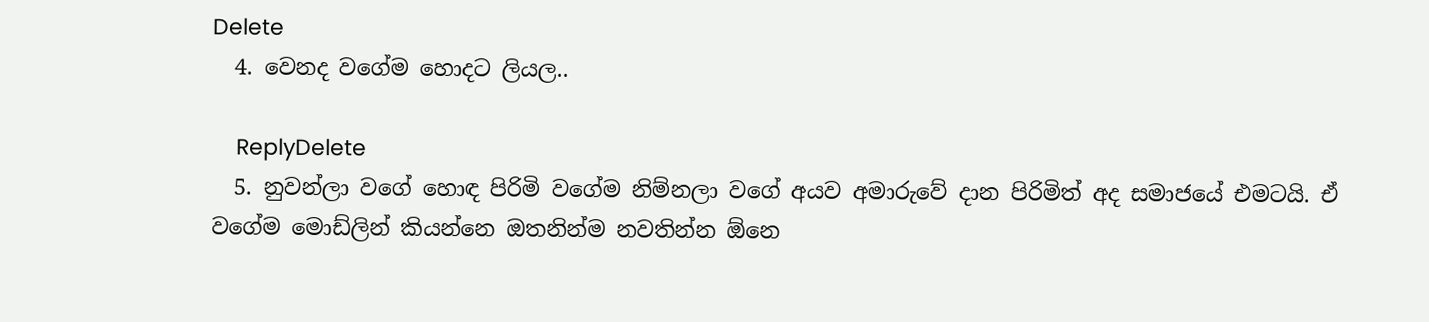Delete
  4. වෙනද වගේම හොදට ලියල..

    ReplyDelete
  5. නුවන්ලා වගේ හොඳ පිරිමි වගේම නිම්නලා වගේ අයව අමාරුවේ දාන පිරිමිත් අද සමාජයේ එමටයි. ඒ වගේම මොඩ්ලින් කියන්නෙ ඔතනින්ම නවතින්න ඕනෙ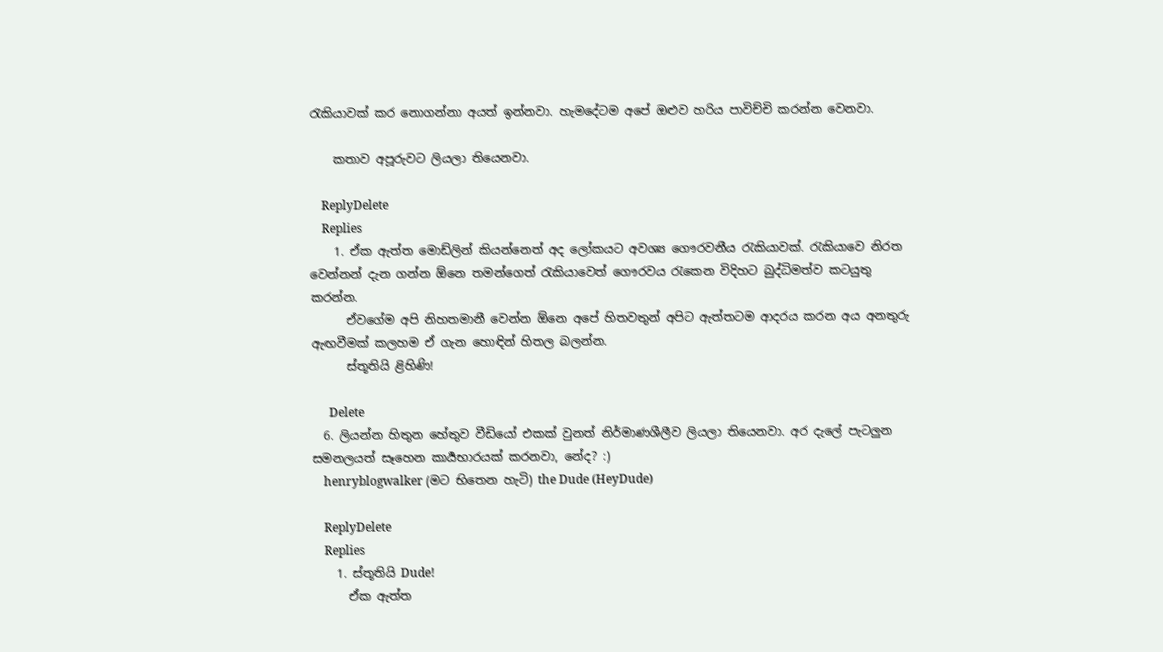රැකියාවක් කර නොගන්නා අයත් ඉන්නවා. හැමදේටම අපේ ඔළුව හරිය පාවිච්චි කරන්න වෙනවා.

    කතාව අපූරුවට ලියලා තියෙනවා.

    ReplyDelete
    Replies
    1. ඒක ඇත්ත මොඩ්ලින් කියන්නෙත් අද ලෝකයට අවශ්‍ය ගෞරවනීය රැකියාවක්. රැකියාවෙ නිරත වෙන්නන් දැන ගන්න ඕනෙ තමන්ගෙත් රැකියාවෙත් ගෞරවය රැකෙන විදිහට බුද්ධිමත්ව කටයුතු කරන්න.
      ඒවගේම අපි නිහතමානී වෙන්න ඕනෙ අපේ හිතවතුන් අපිට ඇත්තටම ආදරය කරන අය අනතුරු ඇඟවීමක් කලහම ඒ ගැන හොඳින් හිතල බලන්න.
      ස්තූතියි ළිහිණි!

      Delete
  6. ලියන්න හිතුන හේතුව වීඩියෝ එකක් වුනත් නිර්මාණශීලීව ලියලා තියෙනවා. අර දැලේ පැටලුන සමනලයත් සෑහෙන කාර්‍යභාරයක් කරනවා, නේද? :)
    henryblogwalker (මට භිතෙන හැටි) the Dude (HeyDude)

    ReplyDelete
    Replies
    1. ස්තූතියි Dude!
      ඒක ඇත්ත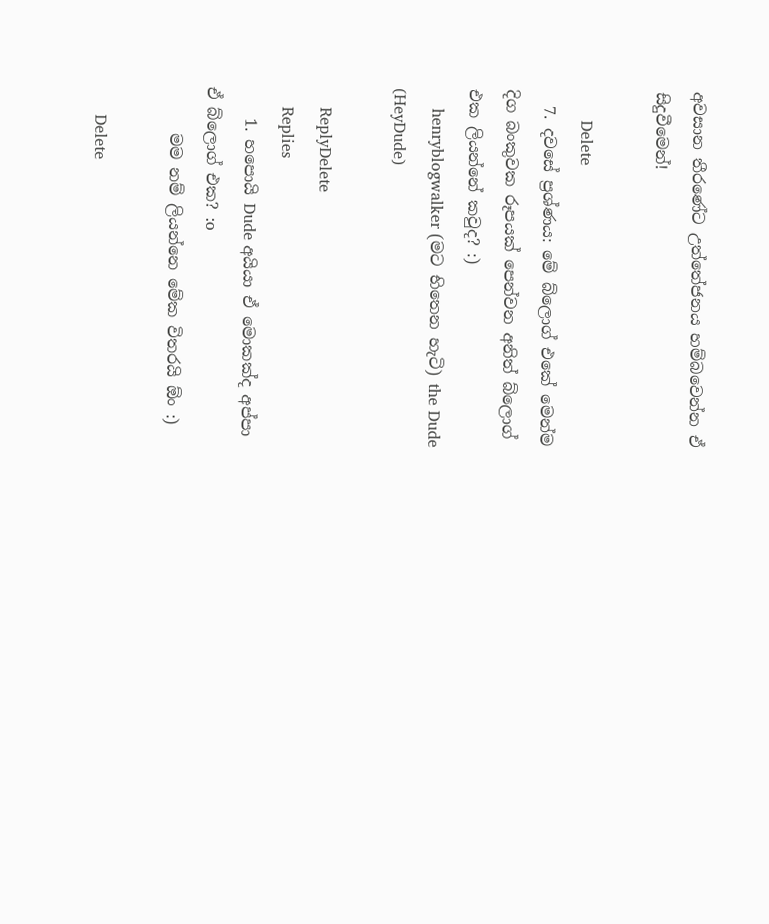අවසාන තීරණේට උත්තේජනය හම්බවෙන්න ඒ සිදුවීමෙන්!

      Delete
  7. දවසේ ප්‍රශ්ණය: මේ බ්ලොග් එකේ මෙන්ම දිග බංකුවක රූපයක් පෙන්වන අනිත් බ්ලොග් එක ලියන්නේ කවුද? :)
    henryblogwalker (මට භිතෙන හැටි) the Dude (HeyDude)

    ReplyDelete
    Replies
    1. හපොයි Dude අයියා ඒ මොකක්ද අප්පා ඒ බ්ලොග් එක? :o
      මම නම් ලියන්නෙ මේක විතරයි ඕං :)

      Delete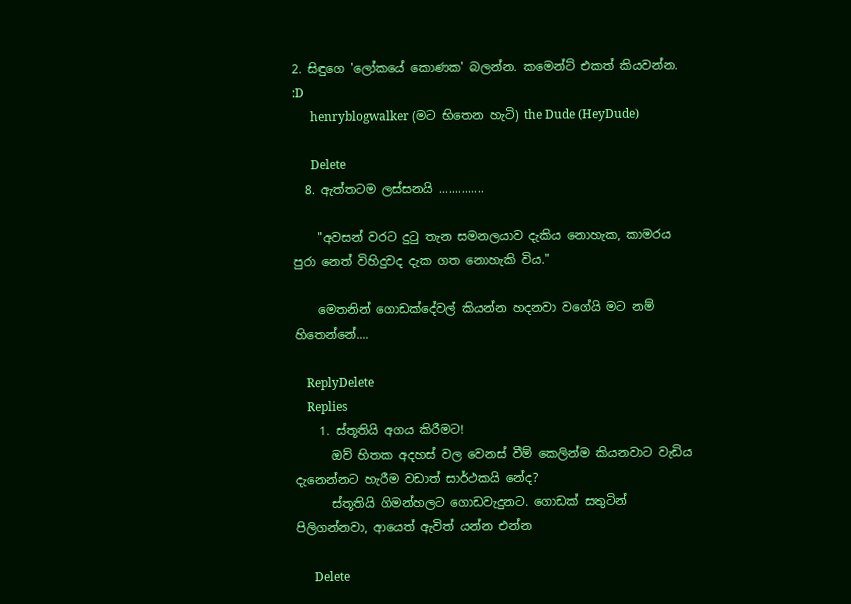2. සිඳුගෙ 'ලෝකයේ කොණක' බලන්න. කමෙන්ට් එකත් කියවන්න. :D
      henryblogwalker (මට භිතෙන හැටි) the Dude (HeyDude)

      Delete
  8. ඇත්තටම ලස්සනයි ..............

    "අවසන් වරට දුටු තැන සමනලයාව දැකිය නොහැක, කාමරය පුරා නෙත් විහිදුවද දැක ගත නොහැකි විය."

    මෙතනින් ගොඩක්දේවල් කියන්න හදනවා වගේයි මට නම් හිතෙන්නේ....

    ReplyDelete
    Replies
    1. ස්තූතියි අගය කිරීමට!
      ඔව් හිතක අදහස් වල වෙනස් වීම් කෙලින්ම කියනවාට වැඩිය දැනෙන්නට හැරීම වඩාත් සාර්ථකයි නේද?
      ස්තූතියි ගිමන්හලට ගොඩවැදුනට. ගොඩක් සතුටින් පිලිගන්නවා, ආයෙත් ඇවිත් යන්න එන්න

      Delete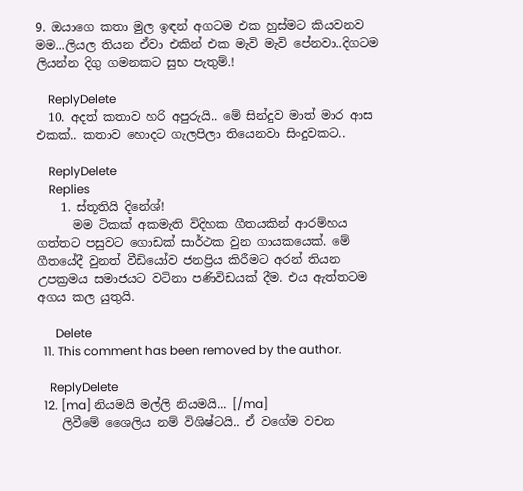9. ඔයාගෙ කතා මුල ඉඳන් අගටම එක හුස්මට කියවනව මම...ලියල තියන ඒවා එකින් එක මැවි මැවි පේනවා..දිගටම ලියන්න දිගු ගමනකට සුභ පැතුම්.!

    ReplyDelete
  10. අදත් කතාව හරි අපුරුයි.. මේ සින්දුව මාත් මාර ආස එකක්.. කතාව හොදට ගැලපිලා තියෙනවා සිංදුවකට..

    ReplyDelete
    Replies
    1. ස්තූතියි දිනේශ්!
      මම ටිකක් අකමැති විදිහක ගීතයකින් ආරම්හය ගත්තට පසුවට ගොඩක් සාර්ථක වුන ගායකයෙක්. මේ ගීතයේදී වුනත් වීඩියෝව ජනප්‍රිය කිරීමට අරන් තියන උපක්‍රමය සමාජයට වටිනා පණිවිඩයක් දීම. එය ඇත්තටම අගය කල යුතුයි.

      Delete
  11. This comment has been removed by the author.

    ReplyDelete
  12. [ma] නියමයි මල්ලි නියමයි... [/ma]
    ලිවීමේ ශෛලිය නම් විශිෂ්ටයි.. ඒ වගේම වචන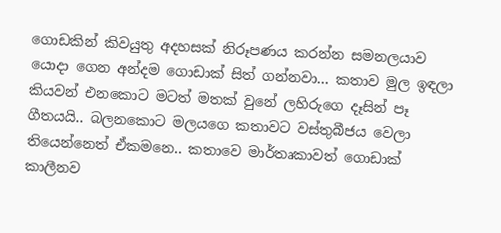ගොඩකින් කිවයුතු අදහසක් නිරූපණය කරන්න සමනලයාව යොදා ගෙන අන්දම ගොඩාක් සිත් ගන්නවා... කතාව මුල ඉඳලා කියවන් එනකොට මටත් මතක් වුනේ ලහිරුගෙ දෑසින් පෑ ගීතයයි.. බලනකොට මලයගෙ කතාවට වස්තුබීජය වෙලා තියෙන්නෙත් ඒකමනෙ.. කතාවෙ මාර්තෘකාවත් ගොඩාක් කාලීනව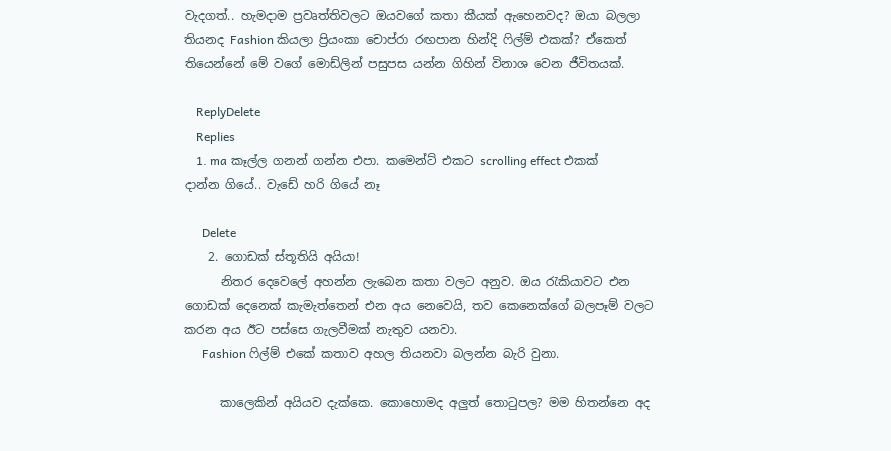වැදගත්.. හැමදාම ප්‍රවෘත්තිවලට ඔයවගේ කතා කීයක් ඇහෙනවද? ඔයා බලලා තියනද Fashion කියලා ප්‍රියංකා චොප්රා රඟපාන හින්දි ෆිල්ම් එකක්? ඒකෙත් තියෙන්නේ මේ වගේ මොඩ්ලින් පසුපස යන්න ගිහින් විනාශ වෙන ජීවිතයක්.

    ReplyDelete
    Replies
    1. ma කෑල්ල ගනන් ගන්න එපා. කමෙන්ට් එකට scrolling effect එකක් දාන්න ගියේ.. වැඩේ හරි ගියේ නෑ

      Delete
    2. ගොඩක් ස්තූතියි අයියා!
      නිතර දෙවෙලේ අහන්න ලැබෙන කතා වලට අනුව. ඔය රැකියාවට එන ගොඩක් දෙනෙක් කැමැත්තෙන් එන අය නෙවෙයි, තව කෙනෙක්ගේ බලපෑම් වලට කරන අය ඊට පස්සෙ ගැලවීමක් නැතුව යනවා.
      Fashion ෆිල්ම් එකේ කතාව අහල තියනවා බලන්න බැරි වුනා.

      කාලෙකින් අයියව දැක්කෙ. කොහොමද අලුත් තොටුපල? මම හිතන්නෙ අද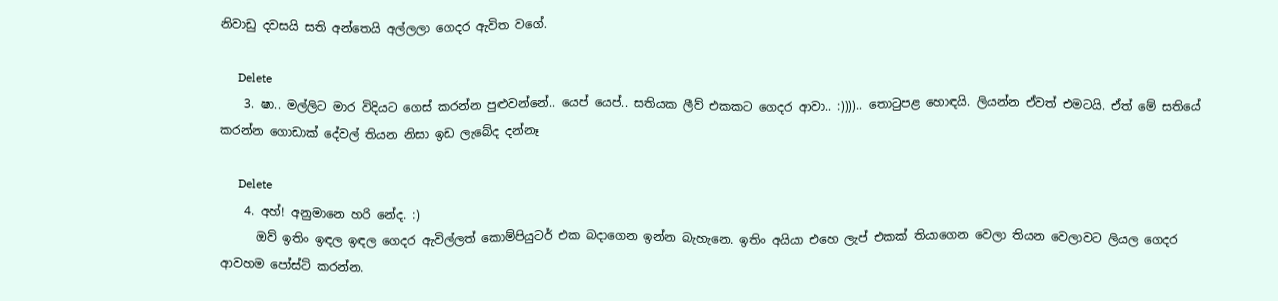නිවාඩු දවසයි සති අන්තෙයි අල්ලලා ගෙදර ඇවිත වගේ.

      Delete
    3. ෂා.. මල්ලිට මාර විදියට ගෙස් කරන්න පුළුවන්නේ.. යෙප් යෙප්.. සතියක ලීව් එකකට ගෙදර ආවා.. :)))).. තොටුපළ හොඳයි. ලියන්න ඒවත් එමටයි. ඒත් මේ සතියේ කරන්න ගොඩාක් දේවල් තියන නිසා ඉඩ ලැබේද දන්නෑ

      Delete
    4. අහ්! අනුමානෙ හරි නේද. :)
      ඔව් ඉතිං ඉඳල ඉඳල ගෙදර ඇවිල්ලත් කොම්පියුටර් එක බදාගෙන ඉන්න බැහැනෙ. ඉතිං අයියා එහෙ ලැප් එකක් තියාගෙන වෙලා තියන වෙලාවට ලියල ගෙදර ආවහම පෝස්ට් කරන්න.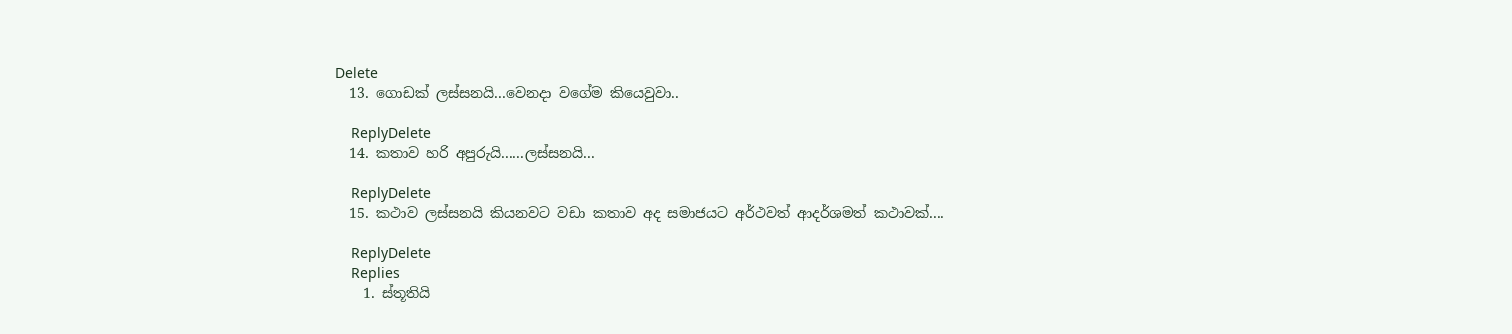Delete
  13. ගොඩක් ලස්සනයි...වෙනදා වගේම කියෙවුවා..

    ReplyDelete
  14. කතාව හරි අපුරුයි......ලස්සනයි...

    ReplyDelete
  15. කථාව ලස්සනයි කියනවට වඩා කතාව අද සමාජයට අර්ථවත් ආදර්ශමත් කථාවක්....

    ReplyDelete
    Replies
    1. ස්තූතියි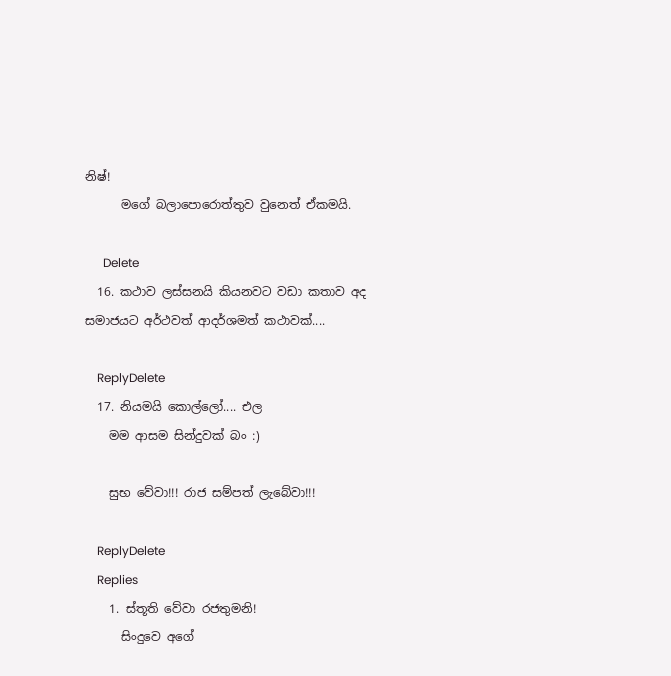නිෂ්!
      මගේ බලාපොරොත්තුව වුනෙත් ඒකමයි.

      Delete
  16. කථාව ලස්සනයි කියනවට වඩා කතාව අද සමාජයට අර්ථවත් ආදර්ශමත් කථාවක්....

    ReplyDelete
  17. නියමයි කොල්ලෝ.... එල
    මම ආසම සින්දුවක් බං :)

    සුභ වේවා!!! රාජ සම්පත් ලැබේවා!!!

    ReplyDelete
    Replies
    1. ස්තූති වේවා රජතුමනි!
      සිංදුවෙ අගේ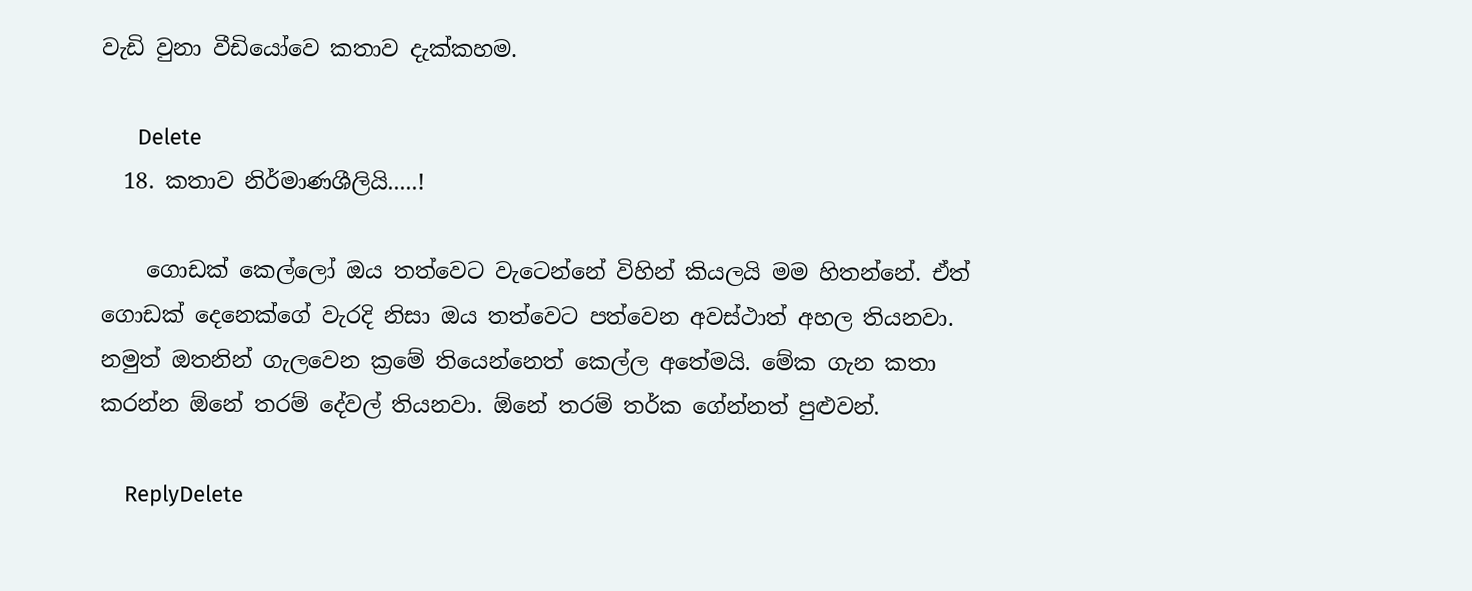වැඩි වුනා වීඩියෝවෙ කතාව දැක්කහම.

      Delete
  18. කතාව නිර්මාණශීලියි.....!

    ගොඩක් කෙල්ලෝ ඔය තත්වෙට වැටෙන්නේ විහින් කියලයි මම හිතන්නේ. ඒත් ගොඩක් දෙනෙක්ගේ වැරදි නිසා ඔය තත්වෙට පත්වෙන අවස්ථාත් අහල තියනවා. නමුත් ඔතනින් ගැලවෙන ක්‍රමේ තියෙන්නෙත් කෙල්ල අතේමයි. මේක ගැන කතා කරන්න ඕනේ තරම් දේවල් තියනවා. ඕනේ තරම් තර්ක ගේන්නත් පුළුවන්.

    ReplyDelete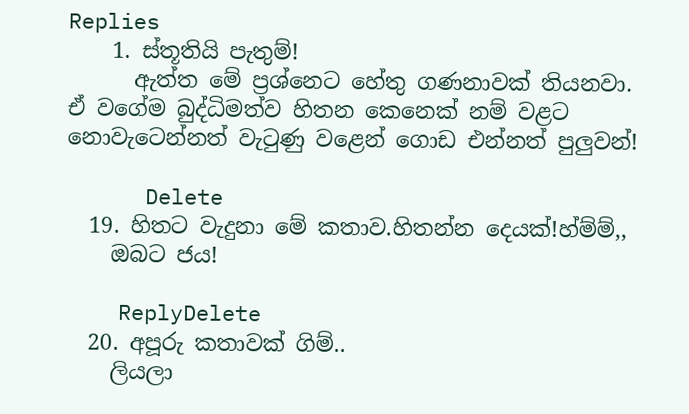Replies
    1. ස්තූතියි පැතුම්!
      ඇත්ත මේ ප්‍රශ්නෙට හේතු ගණනාවක් තියනවා. ඒ වගේම බුද්ධිමත්ව හිතන කෙනෙක් නම් වළට නොවැටෙන්නත් වැටුණු වළෙන් ගොඩ එන්නත් පුලුවන්!

      Delete
  19. හිතට වැදුනා මේ කතාව.හිතන්න දෙයක්!හ්ම්ම්,,
    ඔබට ජය!

    ReplyDelete
  20. අපූරු කතාවක් ගිම්..
    ලියලා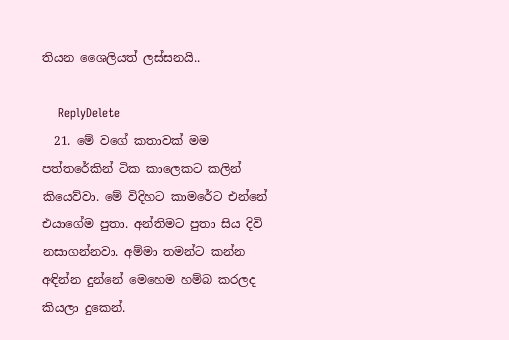තියන ශෛලියත් ලස්සනයි..

    ReplyDelete
  21. මේ වගේ කතාවක් මම පත්තරේකින් ටික කාලෙකට කලින් කියෙව්වා. මේ විදිහට කාමරේට එන්නේ එයාගේම පුතා. අන්තිමට පුතා සිය දිවි නසාගන්නවා. අම්මා තමන්ට කන්න අඳින්න දුන්නේ මෙහෙම හම්බ කරලද කියලා දුකෙන්.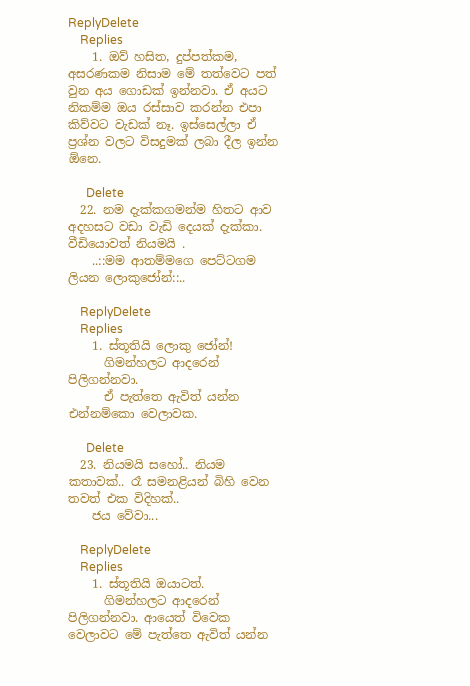ReplyDelete
    Replies
    1. ඔව් හසිත, දුප්පත්කම, අසරණකම නිසාම මේ තත්වෙට පත් වුන අය ගොඩක් ඉන්නවා. ඒ අයට නිකම්ම ඔය රස්සාව කරන්න එපා කිව්වට වැඩක් නෑ. ඉස්සෙල්ලා ඒ ප්‍රශ්න වලට විසදුමක් ලබා දීල ඉන්න ඕනෙ.

      Delete
  22. නම දැක්කගමන්ම හිතට ආව අදහසට වඩා වැඩි දෙයක් දැක්කා. වීඩියොවත් නියමයි .
    ..::මම ආතම්මගෙ පෙට්ටගම ලියන ලොකුජෝන්::..

    ReplyDelete
    Replies
    1. ස්තූතියි ලොකු ජෝන්!
      ගිමන්හලට ආදරෙන් පිලිගන්නවා.
      ඒ පැත්තෙ ඇවිත් යන්න එන්නම්කො වෙලාවක.

      Delete
  23. නියමයි සහෝ.. නියම කතාවක්.. රෑ සමනළියන් බිහි වෙන තවත් එක විදිහක්..
    ජය වේවා...

    ReplyDelete
    Replies
    1. ස්තූතියි ඔයාටත්.
      ගිමන්හලට ආදරෙන් පිලිගන්නවා. ආයෙත් විවෙක වෙලාවට මේ පැත්තෙ ඇවිත් යන්න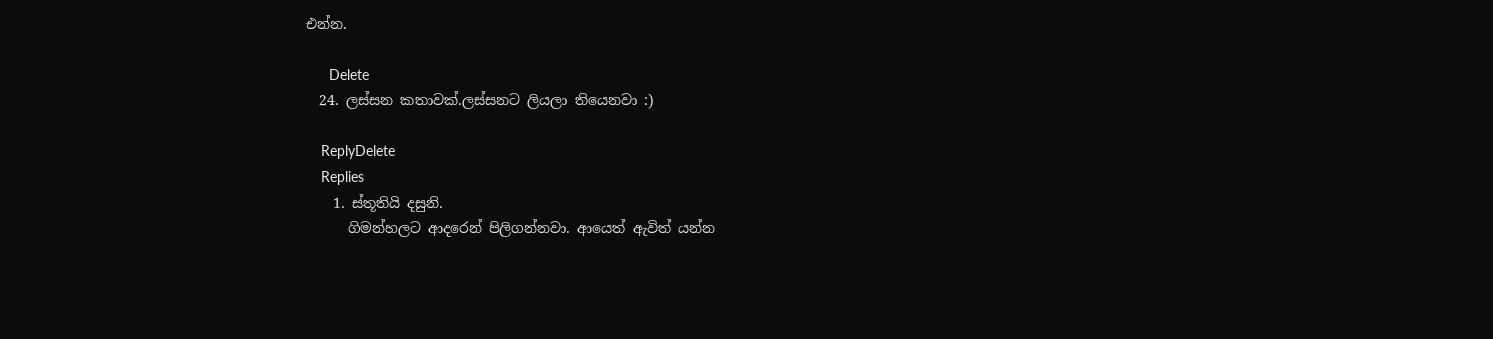එන්න.

      Delete
  24. ලස්සන කතාවක්.ලස්සනට ලියලා තියෙනවා :)

    ReplyDelete
    Replies
    1. ස්තූතියි දසුනි.
      ගිමන්හලට ආදරෙන් පිලිගන්නවා. ආයෙත් ඇවිත් යන්න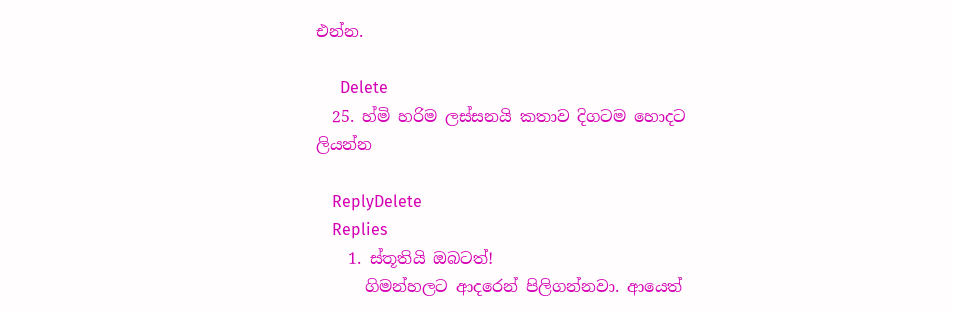එන්න.

      Delete
  25. හ්මි හරිම ලස්සනයි කතාව දිගටම හොදට ලියන්න

    ReplyDelete
    Replies
    1. ස්තූතියි ඔබටත්!
      ගිමන්හලට ආදරෙන් පිලිගන්නවා. ආයෙත්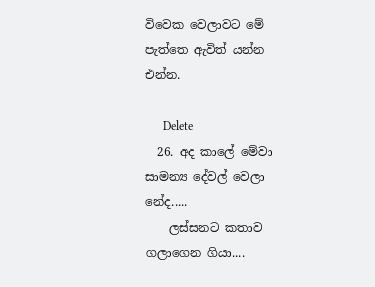විවෙක වෙලාවට මේ පැත්තෙ ඇවිත් යන්න එන්න.

      Delete
  26. අද කාලේ මේවා සාමන්‍ය දේවල් වෙලා නේද.....
    ලස්සනට කතාව ගලාගෙන ගියා....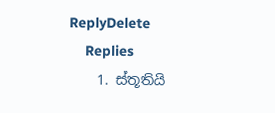ReplyDelete
    Replies
    1. ස්තූතියි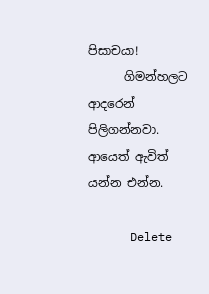පිසාචයා!
      ගිමන්හලට ආදරෙන් පිලිගන්නවා. ආයෙත් ඇවිත් යන්න එන්න.

      Delete